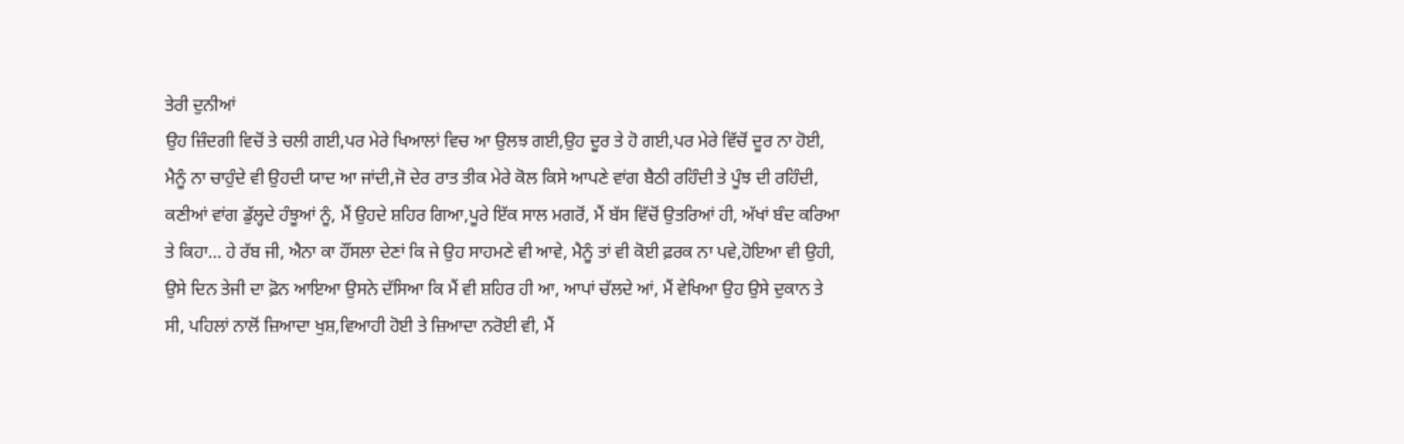ਤੇਰੀ ਦੁਨੀਆਂ
ਉਹ ਜ਼ਿੰਦਗੀ ਵਿਚੋਂ ਤੇ ਚਲੀ ਗਈ,ਪਰ ਮੇਰੇ ਖਿਆਲਾਂ ਵਿਚ ਆ ਉਲਝ ਗਈ,ਉਹ ਦੂਰ ਤੇ ਹੋ ਗਈ,ਪਰ ਮੇਰੇ ਵਿੱਚੋਂ ਦੂਰ ਨਾ ਹੋਈ, ਮੈਨੂੰ ਨਾ ਚਾਹੁੰਦੇ ਵੀ ਉਹਦੀ ਯਾਦ ਆ ਜਾਂਦੀ,ਜੋ ਦੇਰ ਰਾਤ ਤੀਕ ਮੇਰੇ ਕੋਲ ਕਿਸੇ ਆਪਣੇ ਵਾਂਗ ਬੈਠੀ ਰਹਿੰਦੀ ਤੇ ਪੂੰਝ ਦੀ ਰਹਿੰਦੀ, ਕਣੀਆਂ ਵਾਂਗ ਡੁੱਲ੍ਹਦੇ ਹੰਝੂਆਂ ਨੂੰ, ਮੈਂ ਉਹਦੇ ਸ਼ਹਿਰ ਗਿਆ,ਪੂਰੇ ਇੱਕ ਸਾਲ ਮਗਰੋਂ, ਮੈਂ ਬੱਸ ਵਿੱਚੋਂ ਉਤਰਿਆਂ ਹੀ, ਅੱਖਾਂ ਬੰਦ ਕਰਿਆ ਤੇ ਕਿਹਾ… ਹੇ ਰੱਬ ਜੀ, ਐਨਾ ਕਾ ਹੌਂਸਲਾ ਦੇਣਾਂ ਕਿ ਜੇ ਉਹ ਸਾਹਮਣੇ ਵੀ ਆਵੇ, ਮੈਨੂੰ ਤਾਂ ਵੀ ਕੋਈ ਫ਼ਰਕ ਨਾ ਪਵੇ,ਹੋਇਆ ਵੀ ਉਹੀ, ਉਸੇ ਦਿਨ ਤੇਜੀ ਦਾ ਫ਼ੋਨ ਆਇਆ ਉਸਨੇ ਦੱਸਿਆ ਕਿ ਮੈਂ ਵੀ ਸ਼ਹਿਰ ਹੀ ਆ, ਆਪਾਂ ਚੱਲਦੇ ਆਂ, ਮੈਂ ਵੇਖਿਆ ਉਹ ਉਸੇ ਦੁਕਾਨ ਤੇ ਸੀ, ਪਹਿਲਾਂ ਨਾਲੋਂ ਜ਼ਿਆਦਾ ਖੁਸ਼,ਵਿਆਹੀ ਹੋਈ ਤੇ ਜ਼ਿਆਦਾ ਨਰੋਈ ਵੀ, ਮੈਂ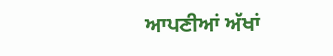ਆਪਣੀਆਂ ਅੱਖਾਂ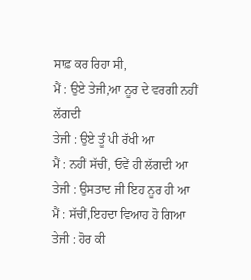ਸਾਫ਼ ਕਰ ਰਿਹਾ ਸੀ,
ਮੈਂ : ਉਏ ਤੇਜੀ,ਆ ਨੂਰ ਦੇ ਵਰਗੀ ਨਹੀਂ ਲੱਗਦੀ
ਤੇਜੀ : ਉਏ ਤੂੰ ਪੀ ਰੱਖੀ ਆ
ਮੈਂ : ਨਹੀਂ ਸੱਚੀਂ, ਓਵੇਂ ਹੀ ਲੱਗਦੀ ਆ
ਤੇਜੀ : ਉਸਤਾਦ ਜੀ ਇਹ ਨੂਰ ਹੀ ਆ
ਮੈਂ : ਸੱਚੀਂ,ਇਹਦਾ ਵਿਆਹ ਹੋ ਗਿਆ
ਤੇਜੀ : ਹੋਰ ਕੀ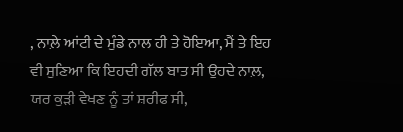, ਨਾਲ਼ੇ ਆਂਟੀ ਦੇ ਮੁੰਡੇ ਨਾਲ ਹੀ ਤੇ ਹੋਇਆ, ਮੈਂ ਤੇ ਇਹ ਵੀ ਸੁਣਿਆ ਕਿ ਇਹਦੀ ਗੱਲ ਬਾਤ ਸੀ ਉਹਦੇ ਨਾਲ਼, ਯਰ ਕੁੜੀ ਵੇਖਣ ਨੂੰ ਤਾਂ ਸ਼ਰੀਫ ਸੀ,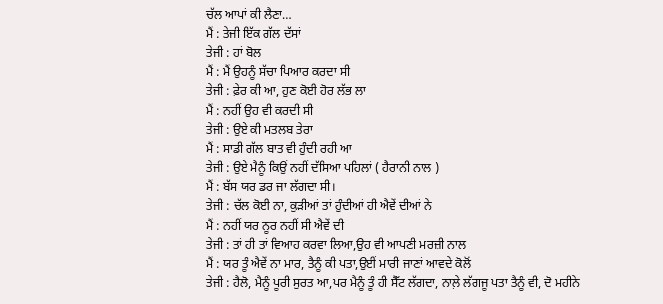ਚੱਲ ਆਪਾਂ ਕੀ ਲੈਣਾ…
ਮੈਂ : ਤੇਜੀ ਇੱਕ ਗੱਲ ਦੱਸਾਂ
ਤੇਜੀ : ਹਾਂ ਬੋਲ
ਮੈਂ : ਮੈਂ ਉਹਨੂੰ ਸੱਚਾ ਪਿਆਰ ਕਰਦਾ ਸੀ
ਤੇਜੀ : ਫ਼ੇਰ ਕੀ ਆ, ਹੁਣ ਕੋਈ ਹੋਰ ਲੱਭ ਲਾ
ਮੈਂ : ਨਹੀਂ ਉਹ ਵੀ ਕਰਦੀ ਸੀ
ਤੇਜੀ : ਉਏ ਕੀ ਮਤਲਬ ਤੇਰਾ
ਮੈਂ : ਸਾਡੀ ਗੱਲ ਬਾਤ ਵੀ ਹੁੰਦੀ ਰਹੀ ਆ
ਤੇਜੀ : ਉਏ ਮੈਨੂੰ ਕਿਉਂ ਨਹੀਂ ਦੱਸਿਆ ਪਹਿਲਾਂ ( ਹੈਰਾਨੀ ਨਾਲ )
ਮੈਂ : ਬੱਸ ਯਰ ਡਰ ਜਾ ਲੱਗਦਾ ਸੀ।
ਤੇਜੀ : ਚੱਲ ਕੋਈ ਨਾ, ਕੁੜੀਆਂ ਤਾਂ ਹੁੰਦੀਆਂ ਹੀ ਐਵੇਂ ਦੀਆਂ ਨੇ
ਮੈਂ : ਨਹੀਂ ਯਰ ਨੂਰ ਨਹੀਂ ਸੀ ਐਵੇਂ ਦੀ
ਤੇਜੀ : ਤਾਂ ਹੀ ਤਾਂ ਵਿਆਹ ਕਰਵਾ ਲਿਆ,ਉਹ ਵੀ ਆਪਣੀ ਮਰਜ਼ੀ ਨਾਲ
ਮੈਂ : ਯਰ ਤੂੰ ਐਵੇਂ ਨਾ ਮਾਰ, ਤੈਨੂੰ ਕੀ ਪਤਾ,ਉਈਂ ਮਾਰੀ ਜਾਣਾਂ ਆਵਦੇ ਕੋਲੋਂ
ਤੇਜੀ : ਹੈਲੋ, ਮੈਨੂੰ ਪੂਰੀ ਸੁਰਤ ਆ,ਪਰ ਮੈਨੂੰ ਤੂੰ ਹੀ ਸੈੱਟ ਲੱਗਦਾ, ਨਾਲ਼ੇ ਲੱਗਜੂ ਪਤਾ ਤੈਨੂੰ ਵੀ, ਦੋ ਮਹੀਨੇ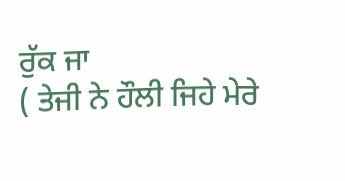ਰੁੱਕ ਜਾ
( ਤੇਜੀ ਨੇ ਹੌਲੀ ਜਿਹੇ ਮੇਰੇ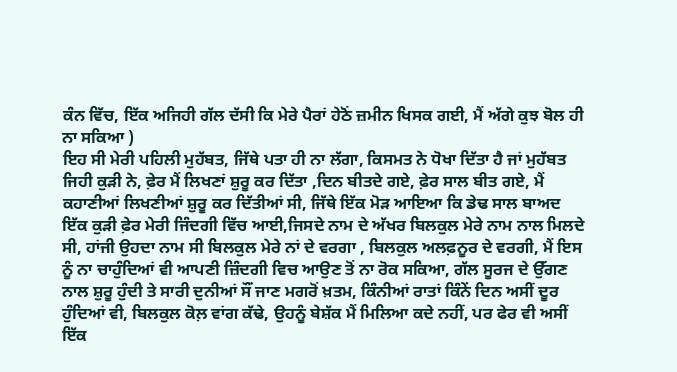ਕੰਨ ਵਿੱਚ, ਇੱਕ ਅਜਿਹੀ ਗੱਲ ਦੱਸੀ ਕਿ ਮੇਰੇ ਪੈਰਾਂ ਹੇਠੋਂ ਜ਼ਮੀਨ ਖਿਸਕ ਗਈ, ਮੈਂ ਅੱਗੇ ਕੁਝ ਬੋਲ ਹੀ ਨਾ ਸਕਿਆ )
ਇਹ ਸੀ ਮੇਰੀ ਪਹਿਲੀ ਮੁਹੱਬਤ, ਜਿੱਥੇ ਪਤਾ ਹੀ ਨਾ ਲੱਗਾ, ਕਿਸਮਤ ਨੇ ਧੋਖਾ ਦਿੱਤਾ ਹੈ ਜਾਂ ਮੁਹੱਬਤ ਜਿਹੀ ਕੁੜੀ ਨੇ, ਫ਼ੇਰ ਮੈਂ ਲਿਖਣਾਂ ਸ਼ੁਰੂ ਕਰ ਦਿੱਤਾ ,ਦਿਨ ਬੀਤਦੇ ਗਏ, ਫ਼ੇਰ ਸਾਲ ਬੀਤ ਗਏ, ਮੈਂ ਕਹਾਣੀਆਂ ਲਿਖਣੀਆਂ ਸ਼ੁਰੂ ਕਰ ਦਿੱਤੀਆਂ ਸੀ, ਜਿੱਥੇ ਇੱਕ ਮੋੜ ਆਇਆ ਕਿ ਡੇਢ ਸਾਲ ਬਾਅਦ ਇੱਕ ਕੁੜੀ ਫ਼ੇਰ ਮੇਰੀ ਜਿੰਦਗੀ ਵਿੱਚ ਆਈ,ਜਿਸਦੇ ਨਾਮ ਦੇ ਅੱਖਰ ਬਿਲਕੁਲ ਮੇਰੇ ਨਾਮ ਨਾਲ ਮਿਲਦੇ ਸੀ, ਹਾਂਜੀ ਉਹਦਾ ਨਾਮ ਸੀ ਬਿਲਕੁਲ ਮੇਰੇ ਨਾਂ ਦੇ ਵਰਗਾ , ਬਿਲਕੁਲ ਅਲਫ਼ਨੂਰ ਦੇ ਵਰਗੀ, ਮੈਂ ਇਸ ਨੂੰ ਨਾ ਚਾਹੁੰਦਿਆਂ ਵੀ ਆਪਣੀ ਜ਼ਿੰਦਗੀ ਵਿਚ ਆਉਣ ਤੋਂ ਨਾ ਰੋਕ ਸਕਿਆ, ਗੱਲ ਸੂਰਜ ਦੇ ਉੱਗਣ ਨਾਲ ਸ਼ੁਰੂ ਹੁੰਦੀ ਤੇ ਸਾਰੀ ਦੁਨੀਆਂ ਸੌਂ ਜਾਣ ਮਗਰੋਂ ਖ਼ਤਮ, ਕਿੰਨੀਆਂ ਰਾਤਾਂ ਕਿੰਨੇਂ ਦਿਨ ਅਸੀਂ ਦੂਰ ਹੁੰਦਿਆਂ ਵੀ, ਬਿਲਕੁਲ ਕੋਲ਼ ਵਾਂਗ ਕੱਢੇ, ਉਹਨੂੰ ਬੇਸ਼ੱਕ ਮੈਂ ਮਿਲਿਆ ਕਦੇ ਨਹੀਂ, ਪਰ ਫੇਰ ਵੀ ਅਸੀਂ ਇੱਕ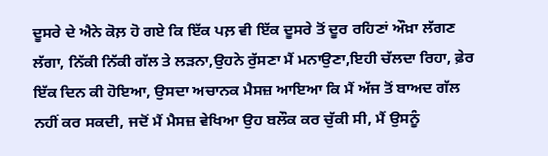ਦੂਸਰੇ ਦੇ ਐਨੇ ਕੋਲ਼ ਹੋ ਗਏ ਕਿ ਇੱਕ ਪਲ਼ ਵੀ ਇੱਕ ਦੂਸਰੇ ਤੋਂ ਦੂਰ ਰਹਿਣਾਂ ਔਖ਼ਾ ਲੱਗਣ ਲੱਗਾ, ਨਿੱਕੀ ਨਿੱਕੀ ਗੱਲ ਤੇ ਲੜਨਾ,ਉਹਨੇ ਰੁੱਸਣਾ ਮੈਂ ਮਨਾਉਣਾ,ਇਹੀ ਚੱਲਦਾ ਰਿਹਾ, ਫ਼ੇਰ ਇੱਕ ਦਿਨ ਕੀ ਹੋਇਆ, ਉਸਦਾ ਅਚਾਨਕ ਮੈਸਜ਼ ਆਇਆ ਕਿ ਮੈਂ ਅੱਜ ਤੋਂ ਬਾਅਦ ਗੱਲ ਨਹੀਂ ਕਰ ਸਕਦੀ, ਜਦੋਂ ਮੈਂ ਮੈਸਜ਼ ਵੇਖਿਆ ਉਹ ਬਲੌਕ ਕਰ ਚੁੱਕੀ ਸੀ, ਮੈਂ ਉਸਨੂੰ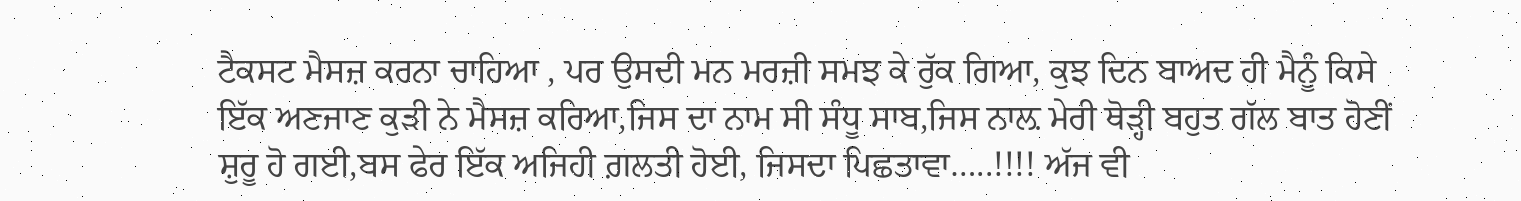ਟੈਕਸਟ ਮੈਸਜ਼ ਕਰਨਾ ਚਾਹਿਆ , ਪਰ ਉਸਦੀ ਮਨ ਮਰਜ਼ੀ ਸਮਝ ਕੇ ਰੁੱਕ ਗਿਆ, ਕੁਝ ਦਿਨ ਬਾਅਦ ਹੀ ਮੈਨੂੰ ਕਿਸੇ ਇੱਕ ਅਣਜਾਣ ਕੁੜੀ ਨੇ ਮੈਸਜ਼ ਕਰਿਆ,ਜਿਸ ਦਾ ਨਾਮ ਸੀ ਸੰਧੂ ਸਾਬ,ਜਿਸ ਨਾਲ਼ ਮੇਰੀ ਥੋੜ੍ਹੀ ਬਹੁਤ ਗੱਲ ਬਾਤ ਹੋਣੀਂ ਸ਼ੁਰੂ ਹੋ ਗਈ,ਬਸ ਫੇਰ ਇੱਕ ਅਜਿਹੀ ਗ਼ਲਤੀ ਹੋਈ, ਜਿਸਦਾ ਪਿਛਤਾਵਾ…..!!!! ਅੱਜ ਵੀ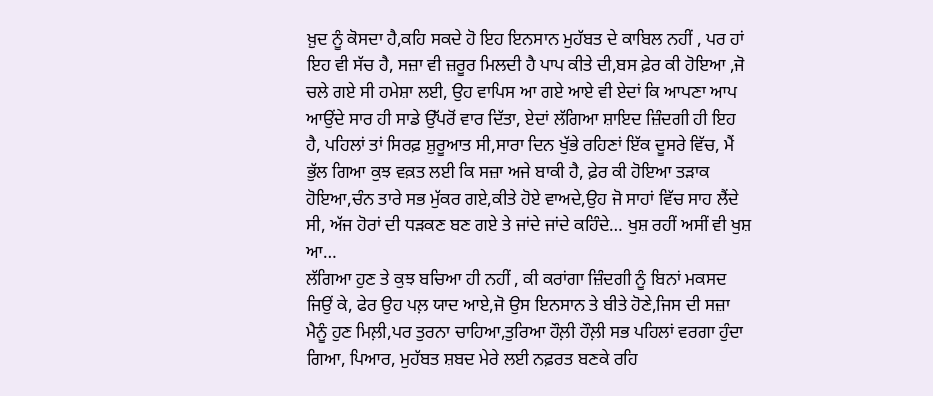ਖ਼ੁਦ ਨੂੰ ਕੋਸਦਾ ਹੈ,ਕਹਿ ਸਕਦੇ ਹੋ ਇਹ ਇਨਸਾਨ ਮੁਹੱਬਤ ਦੇ ਕਾਬਿਲ ਨਹੀਂ , ਪਰ ਹਾਂ ਇਹ ਵੀ ਸੱਚ ਹੈ, ਸਜ਼ਾ ਵੀ ਜ਼ਰੂਰ ਮਿਲਦੀ ਹੈ ਪਾਪ ਕੀਤੇ ਦੀ,ਬਸ ਫ਼ੇਰ ਕੀ ਹੋਇਆ ,ਜੋ ਚਲੇ ਗਏ ਸੀ ਹਮੇਸ਼ਾ ਲਈ, ਉਹ ਵਾਪਿਸ ਆ ਗਏ ਆਏ ਵੀ ਏਦਾਂ ਕਿ ਆਪਣਾ ਆਪ ਆਉਂਦੇ ਸਾਰ ਹੀ ਸਾਡੇ ਉੱਪਰੋਂ ਵਾਰ ਦਿੱਤਾ, ਏਦਾਂ ਲੱਗਿਆ ਸ਼ਾਇਦ ਜ਼ਿੰਦਗੀ ਹੀ ਇਹ ਹੈ, ਪਹਿਲਾਂ ਤਾਂ ਸਿਰਫ਼ ਸ਼ੁਰੂਆਤ ਸੀ,ਸਾਰਾ ਦਿਨ ਖੁੱਭੇ ਰਹਿਣਾਂ ਇੱਕ ਦੂਸਰੇ ਵਿੱਚ, ਮੈਂ ਭੁੱਲ ਗਿਆ ਕੁਝ ਵਕ਼ਤ ਲਈ ਕਿ ਸਜ਼ਾ ਅਜੇ ਬਾਕੀ ਹੈ, ਫ਼ੇਰ ਕੀ ਹੋਇਆ ਤੜਾਕ ਹੋਇਆ,ਚੰਨ ਤਾਰੇ ਸਭ ਮੁੱਕਰ ਗਏ,ਕੀਤੇ ਹੋਏ ਵਾਅਦੇ,ਉਹ ਜੋ ਸਾਹਾਂ ਵਿੱਚ ਸਾਹ ਲੈਂਦੇ ਸੀ, ਅੱਜ ਹੋਰਾਂ ਦੀ ਧੜਕਣ ਬਣ ਗਏ ਤੇ ਜਾਂਦੇ ਜਾਂਦੇ ਕਹਿੰਦੇ… ਖੁਸ਼ ਰਹੀਂ ਅਸੀਂ ਵੀ ਖੁਸ਼ ਆ…
ਲੱਗਿਆ ਹੁਣ ਤੇ ਕੁਝ ਬਚਿਆ ਹੀ ਨਹੀਂ , ਕੀ ਕਰਾਂਗਾ ਜ਼ਿੰਦਗੀ ਨੂੰ ਬਿਨਾਂ ਮਕਸਦ ਜਿਉਂ ਕੇ, ਫੇਰ ਉਹ ਪਲ਼ ਯਾਦ ਆਏ,ਜੋ ਉਸ ਇਨਸਾਨ ਤੇ ਬੀਤੇ ਹੋਣੇ,ਜਿਸ ਦੀ ਸਜ਼ਾ ਮੈਨੂੰ ਹੁਣ ਮਿਲ਼ੀ,ਪਰ ਤੁਰਨਾ ਚਾਹਿਆ,ਤੁਰਿਆ ਹੌਲ਼ੀ ਹੌਲ਼ੀ ਸਭ ਪਹਿਲਾਂ ਵਰਗਾ ਹੁੰਦਾ ਗਿਆ, ਪਿਆਰ, ਮੁਹੱਬਤ ਸ਼ਬਦ ਮੇਰੇ ਲਈ ਨਫ਼ਰਤ ਬਣਕੇ ਰਹਿ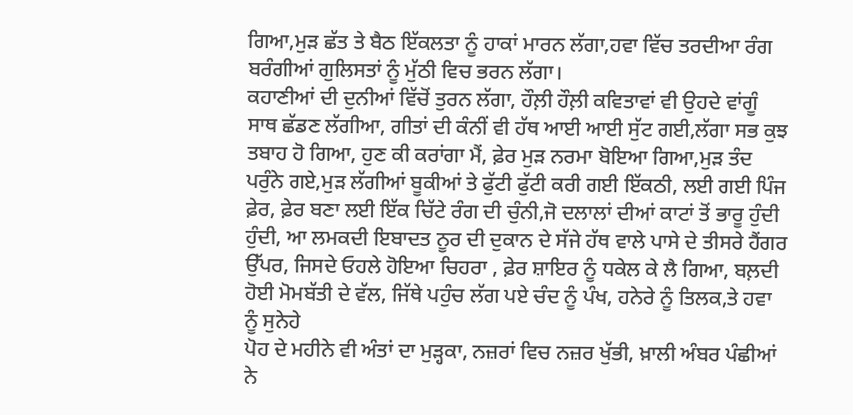ਗਿਆ,ਮੁੜ ਛੱਤ ਤੇ ਬੈਠ ਇੱਕਲਤਾ ਨੂੰ ਹਾਕਾਂ ਮਾਰਨ ਲੱਗਾ,ਹਵਾ ਵਿੱਚ ਤਰਦੀਆ ਰੰਗ ਬਰੰਗੀਆਂ ਗੁਲਿਸਤਾਂ ਨੂੰ ਮੁੱਠੀ ਵਿਚ ਭਰਨ ਲੱਗਾ।
ਕਹਾਣੀਆਂ ਦੀ ਦੁਨੀਆਂ ਵਿੱਚੋਂ ਤੁਰਨ ਲੱਗਾ, ਹੌਲ਼ੀ ਹੌਲ਼ੀ ਕਵਿਤਾਵਾਂ ਵੀ ਉਹਦੇ ਵਾਂਗੂੰ ਸਾਥ ਛੱਡਣ ਲੱਗੀਆ, ਗੀਤਾਂ ਦੀ ਕੰਨੀਂ ਵੀ ਹੱਥ ਆਈ ਆਈ ਸੁੱਟ ਗਈ,ਲੱਗਾ ਸਭ ਕੁਝ ਤਬਾਹ ਹੋ ਗਿਆ, ਹੁਣ ਕੀ ਕਰਾਂਗਾ ਮੈਂ, ਫ਼ੇਰ ਮੁੜ ਨਰਮਾ ਬੋਇਆ ਗਿਆ,ਮੁੜ ਤੰਦ ਪਰੁੰਨੇ ਗਏ,ਮੁੜ ਲੱਗੀਆਂ ਬੂਕੀਆਂ ਤੇ ਫੁੱਟੀ ਫੁੱਟੀ ਕਰੀ ਗਈ ਇੱਕਠੀ, ਲਈ ਗਈ ਪਿੰਜ ਫ਼ੇਰ, ਫ਼ੇਰ ਬਣਾ ਲਈ ਇੱਕ ਚਿੱਟੇ ਰੰਗ ਦੀ ਚੁੰਨੀ,ਜੋ ਦਲਾਲਾਂ ਦੀਆਂ ਕਾਟਾਂ ਤੋਂ ਭਾਰੂ ਹੁੰਦੀ ਹੁੰਦੀ, ਆ ਲਮਕਦੀ ਇਬਾਦਤ ਨੂਰ ਦੀ ਦੁਕਾਨ ਦੇ ਸੱਜੇ ਹੱਥ ਵਾਲੇ ਪਾਸੇ ਦੇ ਤੀਸਰੇ ਹੈਂਗਰ ਉੱਪਰ, ਜਿਸਦੇ ਓਹਲੇ ਹੋਇਆ ਚਿਹਰਾ , ਫ਼ੇਰ ਸ਼ਾਇਰ ਨੂੰ ਧਕੇਲ ਕੇ ਲੈ ਗਿਆ, ਬਲ਼ਦੀ ਹੋਈ ਮੋਮਬੱਤੀ ਦੇ ਵੱਲ, ਜਿੱਥੇ ਪਹੁੰਚ ਲੱਗ ਪਏ ਚੰਦ ਨੂੰ ਪੰਖ, ਹਨੇਰੇ ਨੂੰ ਤਿਲਕ,ਤੇ ਹਵਾ ਨੂੰ ਸੁਨੇਹੇ
ਪੋਹ ਦੇ ਮਹੀਨੇ ਵੀ ਅੰਤਾਂ ਦਾ ਮੁੜ੍ਹਕਾ, ਨਜ਼ਰਾਂ ਵਿਚ ਨਜ਼ਰ ਖੁੱਭੀ, ਖ਼ਾਲੀ ਅੰਬਰ ਪੰਛੀਆਂ ਨੇ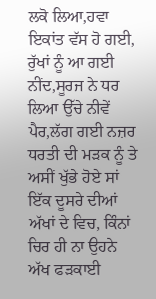ਲਕੋ ਲਿਆ,ਹਵਾ ਇਕਾਂਤ ਵੱਸ ਹੋ ਗਈ, ਰੁੱਖਾਂ ਨੂੰ ਆ ਗਈ ਨੀਂਦ,ਸੂਰਜ ਨੇ ਧਰ ਲਿਆ ਉੱਚੇ ਨੀਵੇਂ ਪੈਰ,ਲੱਗ ਗਈ ਨਜ਼ਰ ਧਰਤੀ ਦੀ ਮੜਕ ਨੂੰ ਤੇ ਅਸੀਂ ਖੁੱਭੇ ਹੋਏ ਸਾਂ ਇੱਕ ਦੂਸਰੇ ਦੀਆਂ ਅੱਖਾਂ ਦੇ ਵਿਚ, ਕਿੰਨਾਂ ਚਿਰ ਹੀ ਨਾ ਉਹਨੇ ਅੱਖ ਫੜਕਾਈ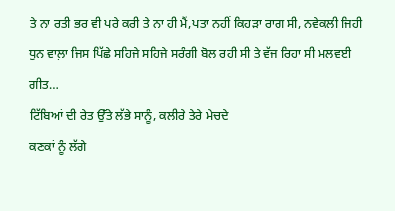ਤੇ ਨਾ ਰਤੀ ਭਰ ਵੀ ਪਰੇ ਕਰੀ ਤੇ ਨਾ ਹੀ ਮੈਂ,ਪਤਾ ਨਹੀਂ ਕਿਹੜਾ ਰਾਗ ਸੀ, ਨਵੇਕਲੀ ਜਿਹੀ ਧੁਨ ਵਾਲ਼ਾ ਜਿਸ ਪਿੱਛੇ ਸਹਿਜੇ ਸਹਿਜੇ ਸਰੰਗੀ ਬੋਲ ਰਹੀ ਸੀ ਤੇ ਵੱਜ ਰਿਹਾ ਸੀ ਮਲਵਈ ਗੀਤ…
ਟਿੱਬਿਆਂ ਦੀ ਰੇਤ ਉੱਤੇ ਲੱਭੇ ਸਾਨੂੰ, ਕਲੀਰੇ ਤੇਰੇ ਮੇਚਦੇ
ਕਣਕਾਂ ਨੂੰ ਲੱਗੇ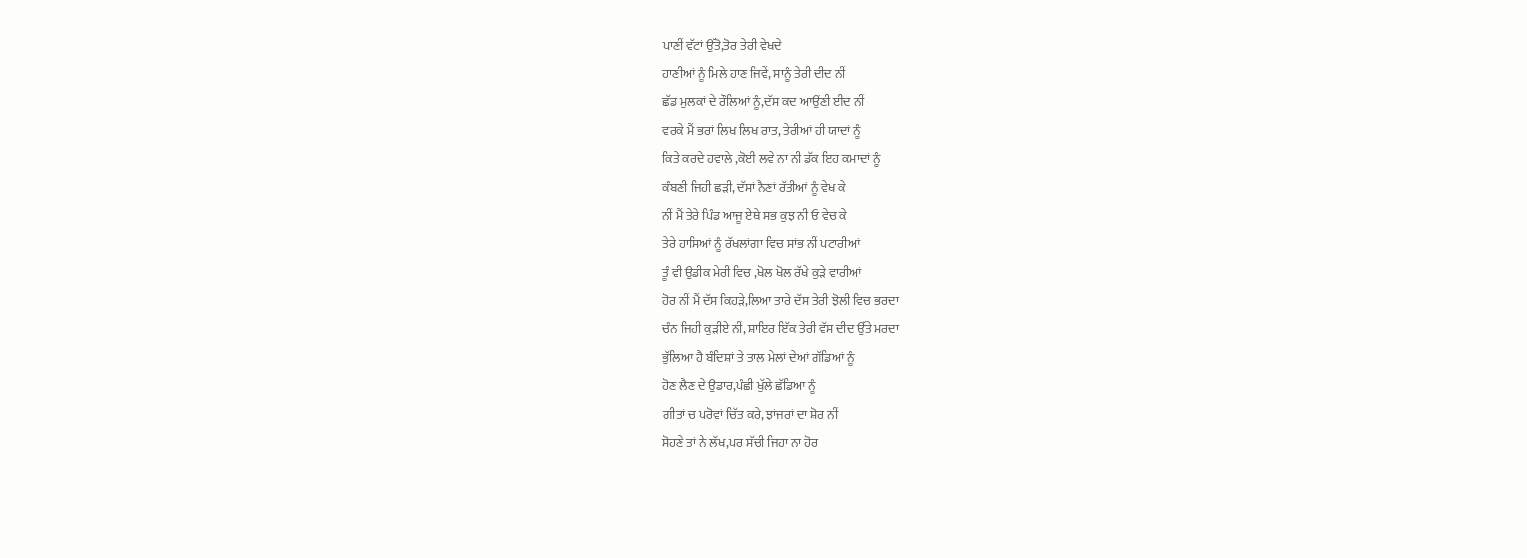ਪਾਣੀਂ ਵੱਟਾਂ ਉੱਤੋ,ਤੋਰ ਤੇਰੀ ਵੇਖਦੇ
ਹਾਣੀਆਂ ਨੂੰ ਮਿਲੇ ਹਾਣ ਜਿਵੇਂ, ਸਾਨੂੰ ਤੇਰੀ ਦੀਦ ਨੀਂ
ਛੱਡ ਮੁਲਕਾਂ ਦੇ ਰੌਲਿਆਂ ਨੂੰ,ਦੱਸ ਕਦ ਆਉਂਣੀ ਈਦ ਨੀਂ
ਵਰਕੇ ਮੈਂ ਭਰਾਂ ਲਿਖ ਲਿਖ ਰਾਤ, ਤੇਰੀਆਂ ਹੀ ਯਾਦਾਂ ਨੂੰ
ਕਿਤੇ ਕਰਦੇ ਹਵਾਲੇ ,ਕੋਈ ਲਵੇ ਨਾ ਨੀ ਡੱਕ ਇਹ ਕਮਾਦਾਂ ਨੂੰ
ਕੰਬਣੀ ਜਿਹੀ ਛੜੀ, ਦੱਸਾਂ ਨੈਣਾਂ ਰੱਤੀਆਂ ਨੂੰ ਵੇਖ ਕੇ
ਨੀਂ ਮੈਂ ਤੇਰੇ ਪਿੰਡ ਆਜੂ ਏਥੇ ਸਭ ਕੁਝ ਨੀ ਓ ਵੇਚ ਕੇ
ਤੇਰੇ ਹਾਸਿਆਂ ਨੂੰ ਰੱਖਲਾਂਗਾ ਵਿਚ ਸਾਂਭ ਨੀਂ ਪਟਾਰੀਆਂ
ਤੂੰ ਵੀ ਉਡੀਕ ਮੇਰੀ ਵਿਚ ,ਖੋਲ ਖੋਲ ਰੱਖੇ ਕੁੜੇ ਵਾਰੀਆਂ
ਹੋਰ ਨੀਂ ਮੈਂ ਦੱਸ ਕਿਹੜੇ,ਲਿਆ ਤਾਰੇ ਦੱਸ ਤੇਰੀ ਝੋਲੀ ਵਿਚ ਭਰਦਾ
ਚੰਨ ਜਿਹੀ ਕੁੜੀਏ ਨੀਂ, ਸ਼ਾਇਰ ਇੱਕ ਤੇਰੀ ਵੱਸ ਦੀਦ ਉੱਤੇ ਮਰਦਾ
ਭੁੱਲਿਆ ਹੈ ਬੰਦਿਸ਼ਾਂ ਤੇ ਤਾਲ ਮੇਲਾਂ ਦੇਆਂ ਗੱਡਿਆਂ ਨੂੰ
ਹੋਣ ਲੈਣ ਦੇ ਉਡਾਰ,ਪੰਛੀ ਖੁੱਲੇ ਛੱਡਿਆ ਨੂੰ
ਗੀਤਾਂ ਚ ਪਰੋਵਾਂ ਚਿੱਤ ਕਰੇ, ਝਾਂਜਰਾਂ ਦਾ ਸ਼ੋਰ ਨੀਂ
ਸੋਹਣੇ ਤਾਂ ਨੇ ਲੱਖ,ਪਰ ਸੱਚੀ ਜਿਹਾ ਨਾ ਹੋਰ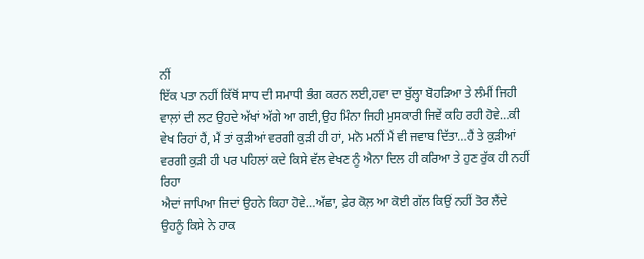ਨੀਂ
ਇੱਕ ਪਤਾ ਨਹੀਂ ਕਿੱਥੋਂ ਸਾਧ ਦੀ ਸਮਾਧੀ ਭੰਗ ਕਰਨ ਲਈ,ਹਵਾ ਦਾ ਬੁੱਲ੍ਹਾ ਬੋਹੜਿਆ ਤੇ ਲੰਮੀਂ ਜਿਹੀ ਵਾਲ਼ਾਂ ਦੀ ਲਟ ਉਹਦੇ ਅੱਖਾਂ ਅੱਗੇ ਆ ਗਈ,ਉਹ ਮਿੰਨਾ ਜਿਹੀ ਮੁਸਕਾਰੀ ਜਿਵੇਂ ਕਹਿ ਰਹੀ ਹੋਵੇ…ਕੀ ਵੇਖ ਰਿਹਾਂ ਹੈਂ, ਮੈਂ ਤਾਂ ਕੁੜੀਆਂ ਵਰਗੀ ਕੁੜੀ ਹੀ ਹਾਂ, ਮਨੋ ਮਨੀਂ ਮੈਂ ਵੀ ਜਵਾਬ ਦਿੱਤਾ…ਹੈਂ ਤੇ ਕੁੜੀਆਂ ਵਰਗੀ ਕੁੜੀ ਹੀ ਪਰ ਪਹਿਲਾਂ ਕਦੇ ਕਿਸੇ ਵੱਲ ਵੇਖਣ ਨੂੰ ਐਨਾ ਦਿਲ ਹੀ ਕਰਿਆ ਤੇ ਹੁਣ ਰੁੱਕ ਹੀ ਨਹੀਂ ਰਿਹਾ
ਐਦਾਂ ਜਾਪਿਆ ਜਿਦਾਂ ਉਹਨੇ ਕਿਹਾ ਹੋਵੇ…ਅੱਛਾ, ਫ਼ੇਰ ਕੋਲ਼ ਆ ਕੋਈ ਗੱਲ ਕਿਉਂ ਨਹੀਂ ਤੋਰ ਲੈਂਦੇ
ਉਹਨੂੰ ਕਿਸੇ ਨੇ ਹਾਕ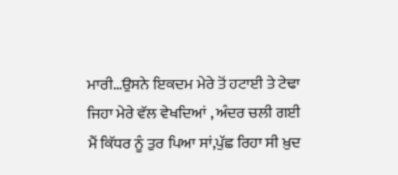ਮਾਰੀ…ਉਸਨੇ ਇਕਦਮ ਮੇਰੇ ਤੋਂ ਹਟਾਈ ਤੇ ਟੇਢਾ ਜਿਹਾ ਮੇਰੇ ਵੱਲ ਵੇਖਦਿਆਂ , ਅੰਦਰ ਚਲੀ ਗਈ
ਮੈਂ ਕਿੱਧਰ ਨੂੰ ਤੁਰ ਪਿਆ ਸਾਂ,ਪੁੱਛ ਰਿਹਾ ਸੀ ਖ਼ੁਦ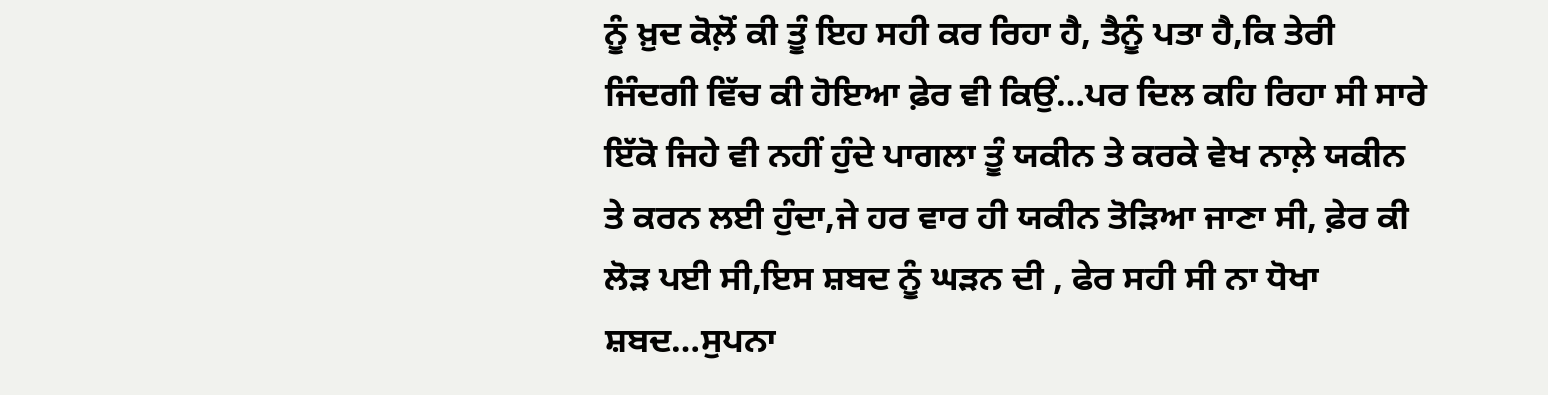ਨੂੰ ਖ਼ੁਦ ਕੋਲ਼ੋਂ ਕੀ ਤੂੰ ਇਹ ਸਹੀ ਕਰ ਰਿਹਾ ਹੈ, ਤੈਨੂੰ ਪਤਾ ਹੈ,ਕਿ ਤੇਰੀ ਜਿੰਦਗੀ ਵਿੱਚ ਕੀ ਹੋਇਆ ਫ਼ੇਰ ਵੀ ਕਿਉਂ…ਪਰ ਦਿਲ ਕਹਿ ਰਿਹਾ ਸੀ ਸਾਰੇ ਇੱਕੋ ਜਿਹੇ ਵੀ ਨਹੀਂ ਹੁੰਦੇ ਪਾਗਲਾ ਤੂੰ ਯਕੀਨ ਤੇ ਕਰਕੇ ਵੇਖ ਨਾਲ਼ੇ ਯਕੀਨ ਤੇ ਕਰਨ ਲਈ ਹੁੰਦਾ,ਜੇ ਹਰ ਵਾਰ ਹੀ ਯਕੀਨ ਤੋੜਿਆ ਜਾਣਾ ਸੀ, ਫ਼ੇਰ ਕੀ ਲੋੜ ਪਈ ਸੀ,ਇਸ ਸ਼ਬਦ ਨੂੰ ਘੜਨ ਦੀ , ਫੇਰ ਸਹੀ ਸੀ ਨਾ ਧੋਖਾ ਸ਼ਬਦ…ਸੁਪਨਾ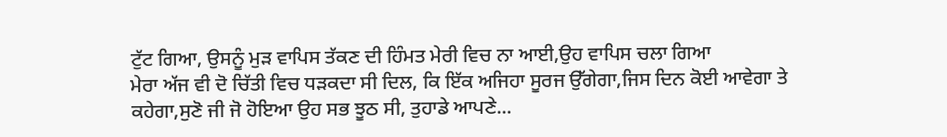ਟੁੱਟ ਗਿਆ, ਉਸਨੂੰ ਮੁੜ ਵਾਪਿਸ ਤੱਕਣ ਦੀ ਹਿੰਮਤ ਮੇਰੀ ਵਿਚ ਨਾ ਆਈ,ਉਹ ਵਾਪਿਸ ਚਲਾ ਗਿਆ
ਮੇਰਾ ਅੱਜ ਵੀ ਦੋ ਚਿੱਤੀ ਵਿਚ ਧੜਕਦਾ ਸੀ ਦਿਲ, ਕਿ ਇੱਕ ਅਜਿਹਾ ਸੂਰਜ ਉੱਗੇਗਾ,ਜਿਸ ਦਿਨ ਕੋਈ ਆਵੇਗਾ ਤੇ ਕਹੇਗਾ,ਸੁਣੋ ਜੀ ਜੋ ਹੋਇਆ ਉਹ ਸਭ ਝੂਠ ਸੀ, ਤੁਹਾਡੇ ਆਪਣੇ...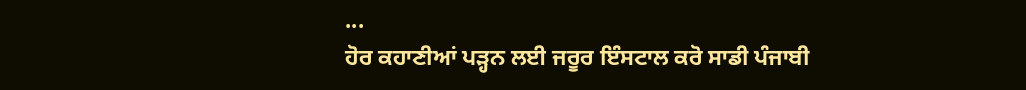...
ਹੋਰ ਕਹਾਣੀਆਂ ਪੜ੍ਹਨ ਲਈ ਜਰੂਰ ਇੰਸਟਾਲ ਕਰੋ ਸਾਡੀ ਪੰਜਾਬੀ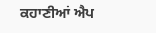ਕਹਾਣੀਆਂ ਐਪ